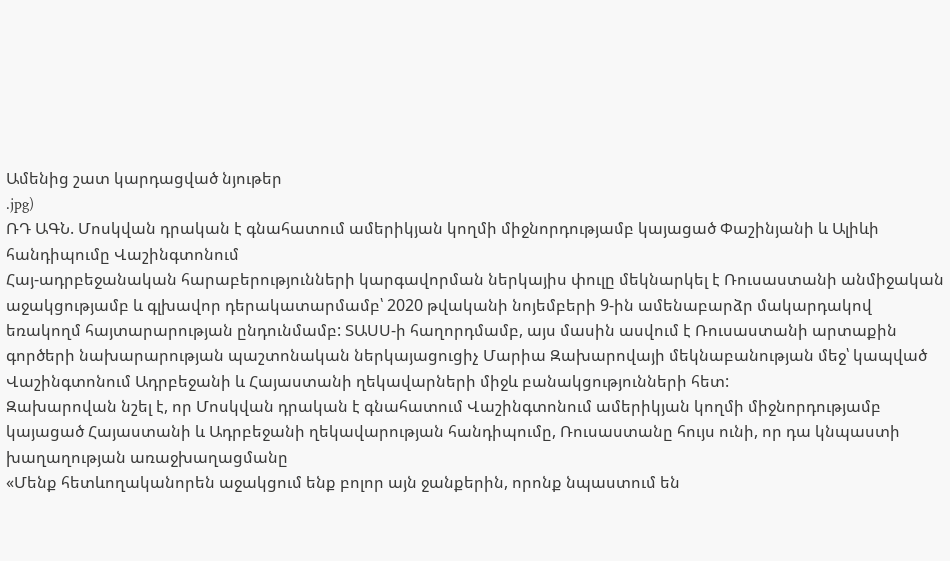Ամենից շատ կարդացված նյութեր
.jpg)
ՌԴ ԱԳՆ. Մոսկվան դրական է գնահատում ամերիկյան կողմի միջնորդությամբ կայացած Փաշինյանի և Ալիևի հանդիպումը Վաշինգտոնում
Հայ-ադրբեջանական հարաբերությունների կարգավորման ներկայիս փուլը մեկնարկել է Ռուսաստանի անմիջական աջակցությամբ և գլխավոր դերակատարմամբ՝ 2020 թվականի նոյեմբերի 9-ին ամենաբարձր մակարդակով եռակողմ հայտարարության ընդունմամբ: ՏԱՍՍ-ի հաղորդմամբ, այս մասին ասվում է Ռուսաստանի արտաքին գործերի նախարարության պաշտոնական ներկայացուցիչ Մարիա Զախարովայի մեկնաբանության մեջ՝ կապված Վաշինգտոնում Ադրբեջանի և Հայաստանի ղեկավարների միջև բանակցությունների հետ:
Զախարովան նշել է, որ Մոսկվան դրական է գնահատում Վաշինգտոնում ամերիկյան կողմի միջնորդությամբ կայացած Հայաստանի և Ադրբեջանի ղեկավարության հանդիպումը, Ռուսաստանը հույս ունի, որ դա կնպաստի խաղաղության առաջխաղացմանը
«Մենք հետևողականորեն աջակցում ենք բոլոր այն ջանքերին, որոնք նպաստում են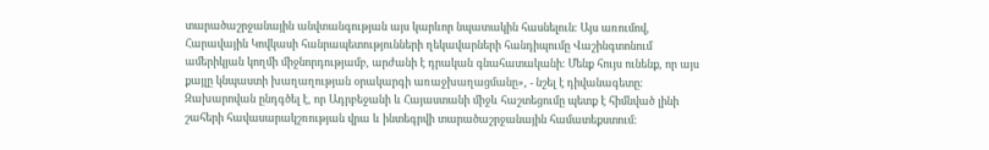տարածաշրջանային անվտանգության այս կարևոր նպատակին հասնելուն։ Այս առումով, Հարավային Կովկասի հանրապետությունների ղեկավարների հանդիպումը Վաշինգտոնում ամերիկյան կողմի միջնորդությամբ, արժանի է դրական գնահատականի։ Մենք հույս ունենք, որ այս քայլը կնպաստի խաղաղության օրակարգի առաջխաղացմանը», - նշել է դիվանագետը։
Զախարովան ընդգծել է, որ Ադրբեջանի և Հայաստանի միջև հաշտեցումը պետք է հիմնված լինի շահերի հավասարակշռության վրա և ինտեգրվի տարածաշրջանային համատեքստում։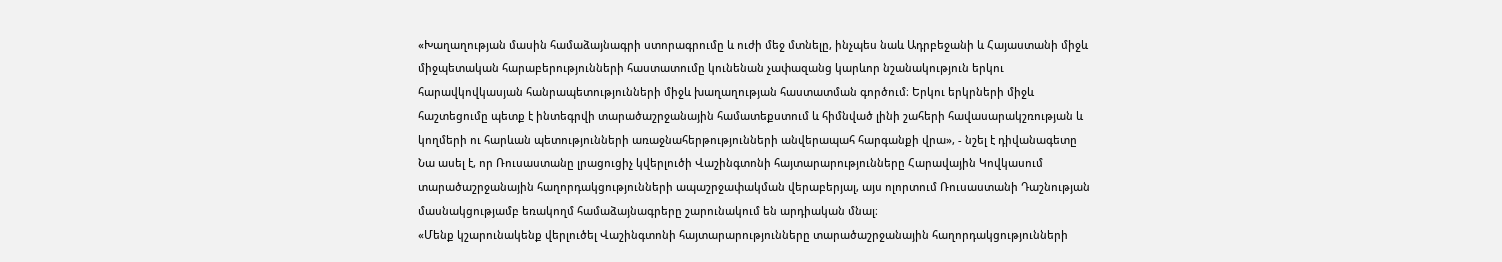«Խաղաղության մասին համաձայնագրի ստորագրումը և ուժի մեջ մտնելը, ինչպես նաև Ադրբեջանի և Հայաստանի միջև միջպետական հարաբերությունների հաստատումը կունենան չափազանց կարևոր նշանակություն երկու հարավկովկասյան հանրապետությունների միջև խաղաղության հաստատման գործում։ Երկու երկրների միջև հաշտեցումը պետք է ինտեգրվի տարածաշրջանային համատեքստում և հիմնված լինի շահերի հավասարակշռության և կողմերի ու հարևան պետությունների առաջնահերթությունների անվերապահ հարգանքի վրա», - նշել է դիվանագետը
Նա ասել է, որ Ռուսաստանը լրացուցիչ կվերլուծի Վաշինգտոնի հայտարարությունները Հարավային Կովկասում տարածաշրջանային հաղորդակցությունների ապաշրջափակման վերաբերյալ, այս ոլորտում Ռուսաստանի Դաշնության մասնակցությամբ եռակողմ համաձայնագրերը շարունակում են արդիական մնալ։
«Մենք կշարունակենք վերլուծել Վաշինգտոնի հայտարարությունները տարածաշրջանային հաղորդակցությունների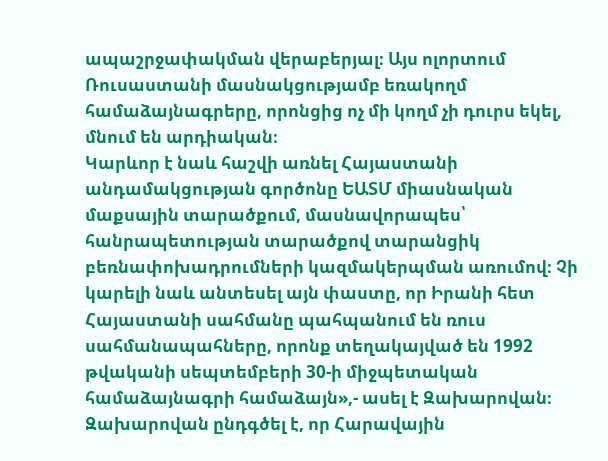ապաշրջափակման վերաբերյալ։ Այս ոլորտում Ռուսաստանի մասնակցությամբ եռակողմ համաձայնագրերը, որոնցից ոչ մի կողմ չի դուրս եկել, մնում են արդիական։
Կարևոր է նաև հաշվի առնել Հայաստանի անդամակցության գործոնը ԵԱՏՄ միասնական մաքսային տարածքում, մասնավորապես՝ հանրապետության տարածքով տարանցիկ բեռնափոխադրումների կազմակերպման առումով։ Չի կարելի նաև անտեսել այն փաստը, որ Իրանի հետ Հայաստանի սահմանը պահպանում են ռուս սահմանապահները, որոնք տեղակայված են 1992 թվականի սեպտեմբերի 30-ի միջպետական համաձայնագրի համաձայն»,- ասել է Զախարովան։
Զախարովան ընդգծել է, որ Հարավային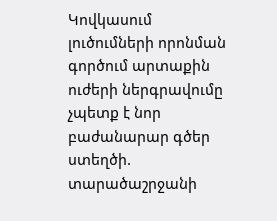Կովկասում լուծումների որոնման գործում արտաքին ուժերի ներգրավումը չպետք է նոր բաժանարար գծեր ստեղծի. տարածաշրջանի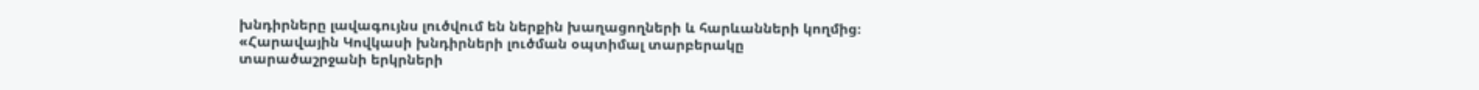խնդիրները լավագույնս լուծվում են ներքին խաղացողների և հարևանների կողմից։
«Հարավային Կովկասի խնդիրների լուծման օպտիմալ տարբերակը տարածաշրջանի երկրների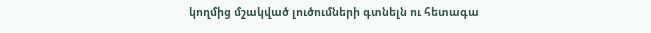կողմից մշակված լուծումների գտնելն ու հետագա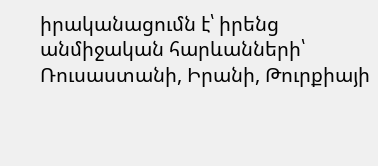իրականացումն է՝ իրենց անմիջական հարևանների՝ Ռուսաստանի, Իրանի, Թուրքիայի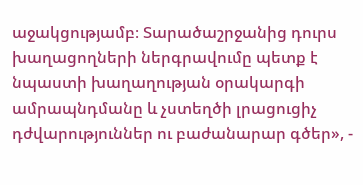աջակցությամբ։ Տարածաշրջանից դուրս խաղացողների ներգրավումը պետք է նպաստի խաղաղության օրակարգի ամրապնդմանը և չստեղծի լրացուցիչ դժվարություններ ու բաժանարար գծեր», -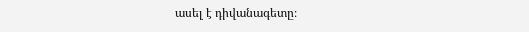ասել է դիվանագետը։